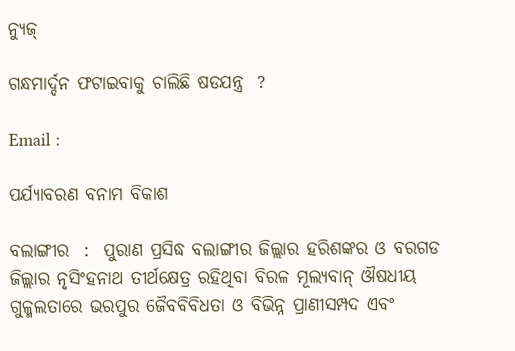ନ୍ୟୁଜ୍

ଗନ୍ଧମାର୍ଦ୍ଦନ ଫଟାଇବାକୁ ଚାଲିଛି ଷଡଯନ୍ତ୍ର  ?

Email :

ପର୍ଯ୍ୟାବରଣ ବନାମ ବିକାଶ

ବଲାଙ୍ଗୀର  :  ପୁରାଣ ପ୍ରସିଦ୍ଧ ବଲାଙ୍ଗୀର ଜିଲ୍ଲାର ହରିଶଙ୍କର ଓ ବରଗଡ ଜିଲ୍ଲାର ନୃସିଂହନାଥ ତୀର୍ଥକ୍ଷେତ୍ର ରହିଥିବା ବିରଳ ମୂଲ୍ୟବାନ୍ ଔଷଧୀୟ ଗୁଳ୍ମଲତାରେ ଭରପୁର ଜୈବବିବିଧତା ଓ ବିଭିନ୍ନ ପ୍ରାଣୀସମ୍ପଦ ଏବଂ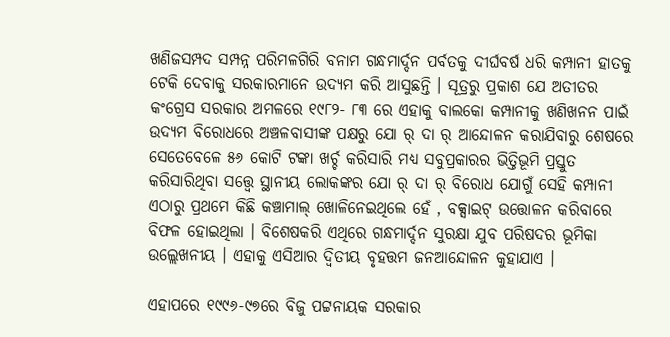ଖଣିଜସମ୍ପଦ ସମ୍ପନ୍ନ ପରିମଳଗିରି ବନାମ ଗନ୍ଧମାର୍ଦ୍ଦନ ପର୍ବତକୁ ଦୀର୍ଘବର୍ଷ ଧରି କମ୍ପାନୀ ହାତକୁ ଟେକି ଦେବାକୁ ସରକାରମାନେ ଉଦ୍ୟମ କରି ଆସୁଛନ୍ତି । ସୂତ୍ରରୁ ପ୍ରକାଶ ଯେ ଅତୀତର କଂଗ୍ରେସ ସରକାର ଅମଳରେ ୧୯୮୨- ୮୩ ରେ ଏହାକୁ ବାଲକୋ କମ୍ପାନୀକୁ ଖଣିଖନନ ପାଇଁ ଉଦ୍ୟମ ବିରୋଧରେ ଅଞ୍ଚଳବାସୀଙ୍କ ପକ୍ଷରୁ ଯୋ ର୍ ଦା ର୍ ଆନ୍ଦୋଳନ କରାଯିବାରୁ ଶେଷରେ ସେତେବେଳେ ୫୬ କୋଟି ଟଙ୍କା ଖର୍ଚ୍ଚ କରିସାରି ମଧ୍ୟ ସବୁପ୍ରକାରର ଭିତ୍ତିଭୂମି ପ୍ରସ୍ତୁତ କରିସାରିଥିବା ସତ୍ତ୍ୱେ ସ୍ଥାନୀୟ ଲୋକଙ୍କର ଯୋ ର୍ ଦା ର୍ ବିରୋଧ ଯୋଗୁଁ ସେହି କମ୍ପାନୀ ଏଠାରୁ ପ୍ରଥମେ କିଛି କଞ୍ଚାମାଲ୍ ଖୋଳିନେଇଥିଲେ ହେଁ , ବକ୍ସାଇଟ୍ ଉତ୍ତୋଳନ କରିବାରେ ବିଫଳ ହୋଇଥିଲା । ବିଶେଷକରି ଏଥିରେ ଗନ୍ଧମାର୍ଦ୍ଦନ ସୁରକ୍ଷା ଯୁବ ପରିଷଦର ଭୂମିକା ଉଲ୍ଲେଖନୀୟ । ଏହାକୁ ଏସିଆର ଦ୍ବିତୀୟ ବୃହତ୍ତମ ଜନଆନ୍ଦୋଳନ କୁହାଯାଏ ।

ଏହାପରେ ୧୯୯୬-୯୭ରେ ବିଜୁ ପଟ୍ଟନାୟକ ସରକାର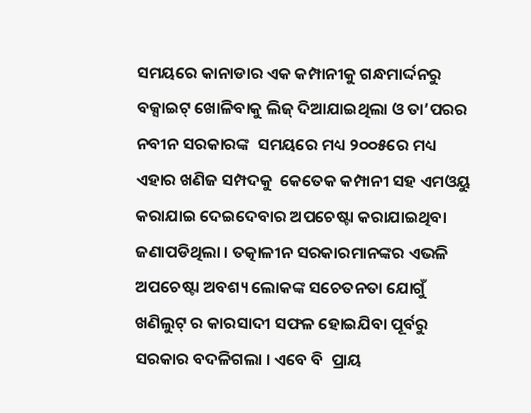ସମୟରେ କାନାଡାର ଏକ କମ୍ପାନୀକୁ ଗନ୍ଧମାର୍ଦ୍ଦନରୁ ବକ୍ସାଇଟ୍ ଖୋଳିବାକୁ ଲିଜ୍ ଦିଆଯାଇଥିଲା ଓ ତା’ପରର ନବୀନ ସରକାରଙ୍କ  ସମୟରେ ମଧ୍ୟ ୨୦୦୫ରେ ମଧ୍ୟ ଏହାର ଖଣିଜ ସମ୍ପଦକୁ  କେତେକ କମ୍ପାନୀ ସହ ଏମଓୟୁ କରାଯାଇ ଦେଇଦେବାର ଅପଚେଷ୍ଟା କରାଯାଇଥିବା ଜଣାପଡିଥିଲା । ତତ୍କାଳୀନ ସରକାରମାନଙ୍କର ଏଭଳି ଅପଚେଷ୍ଟା ଅବଶ୍ୟ ଲୋକଙ୍କ ସଚେତନତା ଯୋଗୁଁ ଖଣିଲୁଟ୍ ର କାରସାଦୀ ସଫଳ ହୋଇଯିବା ପୂର୍ବରୁ ସରକାର ବଦଳିଗଲା । ଏବେ ବି  ପ୍ରାୟ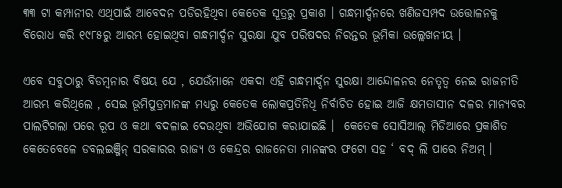୩୩ ଟା କମ୍ପାନୀର ଏଥିପାଇଁ ଆବେଦନ ପଡିରହିଥିବା କେତେକ ସୂତ୍ରରୁ ପ୍ରକାଶ । ଗନ୍ଧମାର୍ଦ୍ଦନରେ ଖଣିଜସମ୍ପଦ ଉତ୍ତୋଳନକୁ ବିରୋଧ କରି ୧୯୮୫ରୁ ଆରମ୍ଭ ହୋଇଥିବା ଗନ୍ଧମାର୍ଦ୍ଦନ ସୁରକ୍ଷା ଯୁବ ପରିଷଦର ନିରନ୍ତର ଭୂମିକା ଉଲ୍ଲେଖନୀୟ ।

ଏବେ ସବୁଠାରୁ ବିଡମ୍ବନାର ବିଷୟ ଯେ , ଯେଉଁମାନେ ଏକଦା ଏହି ଗନ୍ଧମାର୍ଦ୍ଦନ ସୁରକ୍ଷା ଆନ୍ଦୋଳନର ନେତୃତ୍ବ ନେଇ ରାଜନୀତି ଆରମ୍ଭ କରିଥିଲେ , ସେଇ ଭୂମିପୁତ୍ରମାନଙ୍କ ମଧ୍ୟରୁ କେତେକ ଲୋକପ୍ରତିନିଧି ନିର୍ବାଚିତ ହୋଇ ଆଜି କ୍ଷମତାସୀନ ଦଳର ମାନ୍ୟବର ପାଲଟିଗଲା ପରେ ରୂପ ଓ କଥା ବଦଳାଇ ଦେଉଥିବା ଅଭିଯୋଗ କରାଯାଇଛି ।  କେତେକ ସୋସିଆଲ୍ ମିଡିଆରେ ପ୍ରକାଶିତ କେତେବେଳେ ଡବଲଇଞ୍ଜିନ୍ ସରକାରର ରାଜ୍ୟ ଓ କେନ୍ଦ୍ରର ରାଜନେତା ମାନଙ୍କର ଫଟୋ ସହ ‘ ବଦ୍ ଲି ପାରେ ନିଅମ୍ ।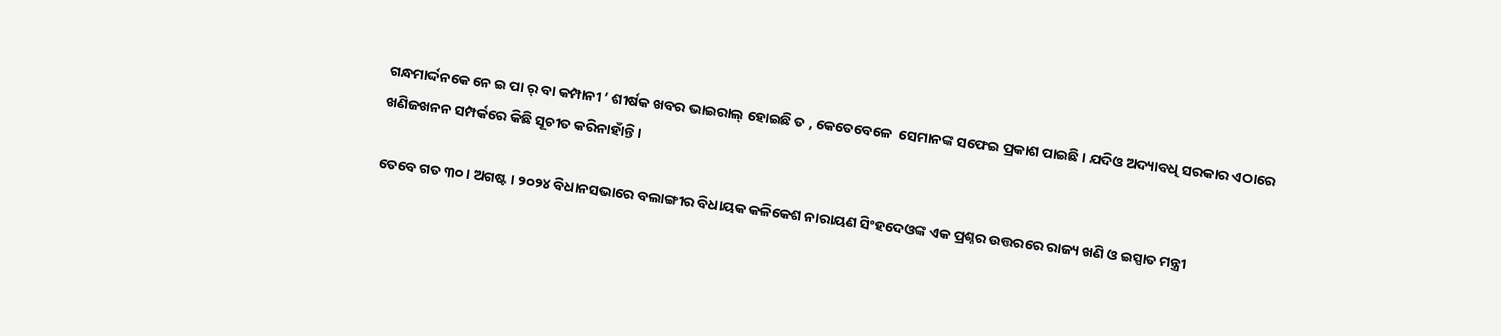ଗନ୍ଧମାର୍ଦ୍ଦନକେ ନେ ଇ ପା ର୍ ବା କମ୍ପାନୀ ‘ ଶୀର୍ଷକ ଖବର ଭାଇରାଲ୍ ହୋଇଛି ତ , କେତେବେଳେ  ସେମାନଙ୍କ ସଫେଇ ପ୍ରକାଶ ପାଇଛି । ଯଦିଓ ଅଦ୍ୟାବଧି ସରକାର ଏଠାରେ ଖଣିଜଖନନ ସମ୍ପର୍କରେ କିଛି ସୂଚୀତ କରିନାହାଁନ୍ତି ।

ତେବେ ଗତ ୩୦ । ଅଗଷ୍ଟ । ୨୦୨୪ ବିଧାନସଭାରେ ବଲାଙ୍ଗୀର ବିଧାୟକ କଳିକେଶ ନାରାୟଣ ସିଂହଦେଓଙ୍କ ଏକ ପ୍ରଶ୍ନର ଉତ୍ତରରେ ରାଜ୍ୟ ଖଣି ଓ ଇସ୍ପାତ ମନ୍ତ୍ରୀ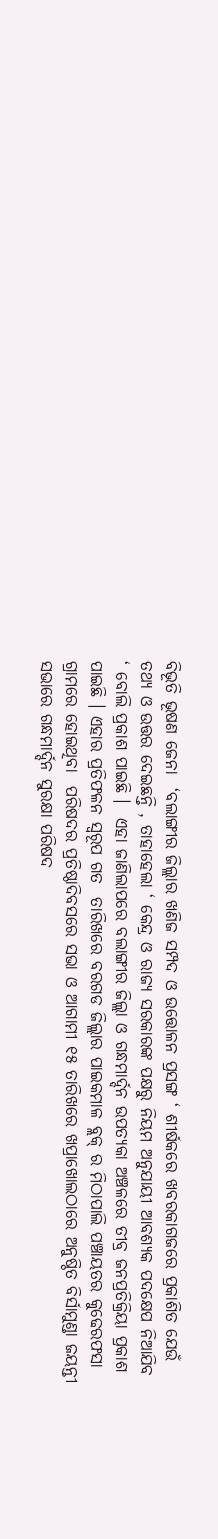ବିଭୂତି ଭୂଷଣ ଜେନା  ‘ବଲାଙ୍ଗୀର ଜିଲ୍ଲାର ଖଣିଜ ସମ୍ପଦ ଓ ଉତ୍ତୋଳନ ପ୍ରସଙ୍ଗ ‘ ଶୀର୍ଷକରେ ଖବରକାଗଜରେ ପ୍ରକାଶିତ ଯେଉଁ ତଥ୍ୟ ଓ ଉତ୍ତର ଦେଇଛନ୍ତି , ତାହାହେଲା ‘ କେନ୍ଦ୍ର ଓ ରାଜ୍ୟ ସରକାରଙ୍କ ପକ୍ଷରୁ ନିୟମ ଅନୁଯାୟୀ ଆବଶ୍ୟକ ପଦକ୍ଷେପ ନିଆଯିବ ‘ ବୋଲି ପ୍ରକାଶ ପାଇଛି ।  ଏହା ଜାଣିଲାପରେ ବଲାଙ୍ଗୀର ଜିଲ୍ଲା ଓ ଗନ୍ଧମାର୍ଦ୍ଦନ ଉପତ୍ୟକା ଅଞ୍ଚଳରେ ତୀବ୍ର ଜନପ୍ରତିକ୍ରିୟା ପ୍ରକାଶ ପାଇଛି । ଏହାର ପ୍ରତିଫଳନ ସ୍ବରୂପ ଗତ  ତାରିଖରେ ବରଗଡ ଜିଲ୍ଲାର ପାଇକମାଳ ବ୍ଲକ୍ ର ମିଠାପାଲି ପଞ୍ଚାୟତର କୁଢେରଫସା ଗ୍ରାମରେ ହୋଇଥିବା  ପରିଷଦର ପ୍ରତିଷ୍ଠାଦିବସରେ ସଭା ଓ ଆଗାମୀ ୧୫ ତାରିଖରେ ଖପ୍ରାଖୋଲଠାରେ ଅନୁଷ୍ଠିତ ବିର୍ସାମୁଣ୍ଡା ଜୟନ୍ତୀ ସଭାରେ ଗନ୍ଧମାର୍ଦ୍ଦନ ସୁରକ୍ଷା ପରିଷଦ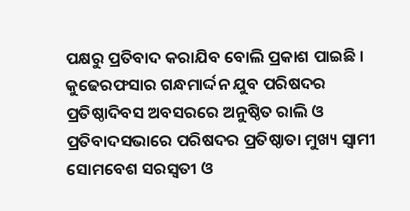ପକ୍ଷରୁ ପ୍ରତିବାଦ କରାଯିବ ବୋଲି ପ୍ରକାଶ ପାଇଛି । କୁଢେରଫସାର ଗନ୍ଧମାର୍ଦ୍ଦନ ଯୁବ ପରିଷଦର ପ୍ରତିଷ୍ଠାଦିବସ ଅବସରରେ ଅନୁଷ୍ଠିତ ରାଲି ଓ ପ୍ରତିବାଦସଭାରେ ପରିଷଦର ପ୍ରତିଷ୍ଠାତା ମୁଖ୍ୟ ସ୍ବାମୀ ସୋମବେଶ ସରସ୍ବତୀ ଓ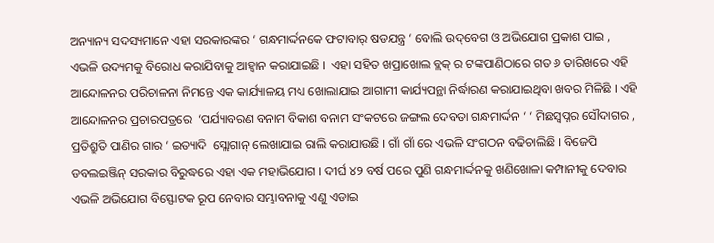ଅନ୍ୟାନ୍ୟ ସଦସ୍ୟମାନେ ଏହା ସରକାରଙ୍କର ‘ ଗନ୍ଧମାର୍ଦ୍ଦନକେ ଫଟାବାର୍ ଷଡଯନ୍ତ୍ର ‘ ବୋଲି ଉଦ୍‌ବେଗ ଓ ଅଭିଯୋଗ ପ୍ରକାଶ ପାଇ , ଏଭଳି ଉଦ୍ୟମକୁ ବିରୋଧ କରାଯିବାକୁ ଆହ୍ବାନ କରାଯାଇଛି ।  ଏହା ସହିତ ଖପ୍ରାଖୋଲ ବ୍ଲକ୍ ର ଟଙ୍କପାଣିଠାରେ ଗତ ୬ ତାରିଖରେ ଏହି ଆନ୍ଦୋଳନର ପରିଚାଳନା ନିମନ୍ତେ ଏକ କାର୍ଯ୍ୟାଳୟ ମଧ୍ୟ ଖୋଲାଯାଇ ଆଗାମୀ କାର୍ଯ୍ୟପନ୍ଥା ନିର୍ଦ୍ଧାରଣ କରାଯାଇଥିବା ଖବର ମିଳିଛି । ଏହି ଆନ୍ଦୋଳନର ପ୍ରଚାରପତ୍ରରେ  ‘ପର୍ଯ୍ୟାବରଣ ବନାମ ବିକାଶ ବନାମ ସଂକଟରେ ଜଙ୍ଗଲ ଦେବତା ଗନ୍ଧମାର୍ଦ୍ଦନ ‘ ‘ ମିଛସ୍ବପ୍ନର ସୌଦାଗର , ପ୍ରତିଶ୍ରୁତି ପାଣିର ଗାର ‘ ଇତ୍ୟାଦି  ସ୍ଲୋଗାନ୍ ଲେଖାଯାଇ ରାଲି କରାଯାଉଛି । ଗାଁ ଗାଁ ରେ ଏଭଳି ସଂଗଠନ ବଢିଚାଲିଛି । ବିଜେପି ଡବଲଇଞ୍ଜିନ୍ ସରକାର ବିରୁଦ୍ଧରେ ଏହା ଏକ ମହାଭିଯୋଗ । ଦୀର୍ଘ ୪୨ ବର୍ଷ ପରେ ପୁଣି ଗନ୍ଧମାର୍ଦ୍ଦନକୁ ଖଣିଖୋଳା କମ୍ପାନୀକୁ ଦେବାର ଏଭଳି ଅଭିଯୋଗ ବିସ୍ଫୋଟକ ରୂପ ନେବାର ସମ୍ଭାବନାକୁ ଏଣୁ ଏଡାଇ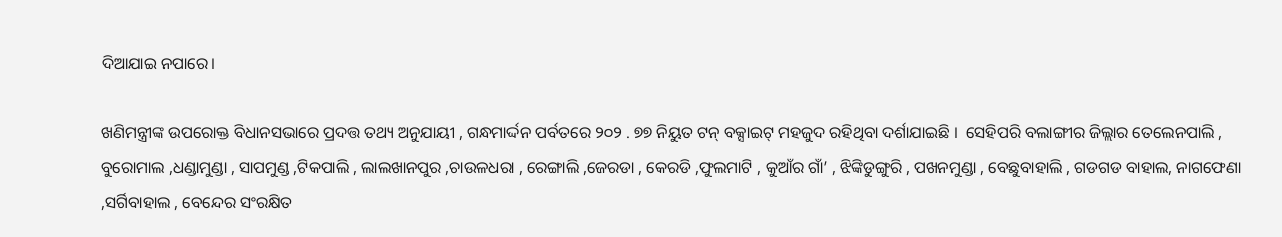ଦିଆଯାଇ ନପାରେ।

ଖଣିମନ୍ତ୍ରୀଙ୍କ ଉପରୋକ୍ତ ବିଧାନସଭାରେ ପ୍ରଦତ୍ତ ତଥ୍ୟ ଅନୁଯାୟୀ , ଗନ୍ଧମାର୍ଦ୍ଦନ ପର୍ବତରେ ୨୦୨ . ୭୭ ନିୟୁତ ଟନ୍ ବକ୍ସାଇଟ୍ ମହଜୁଦ ରହିଥିବା ଦର୍ଶାଯାଇଛି ।  ସେହିପରି ବଲାଙ୍ଗୀର ଜିଲ୍ଲାର ତେଲେନପାଲି , ବୁରୋମାଲ ,ଧଣ୍ଡାମୁଣ୍ଡା , ସାପମୁଣ୍ଡ ,ଟିକପାଲି , ଲାଲଖାନପୁର ,ଚାଉଳଧରା , ରେଙ୍ଗାଲି ,ଜେରଡା , କେରଡି ,ଫୁଲମାଟି , କୁଆଁର ଗାଁ’ , ଝିଙ୍କିଡୁଙ୍ଗୁରି , ପଖନମୁଣ୍ଡା , ବେଛୁବାହାଲି , ଗଡଗଡ ବାହାଲ, ନାଗଫେଣା ,ସର୍ଗିବାହାଲ , ବେନ୍ଦେର ସଂରକ୍ଷିତ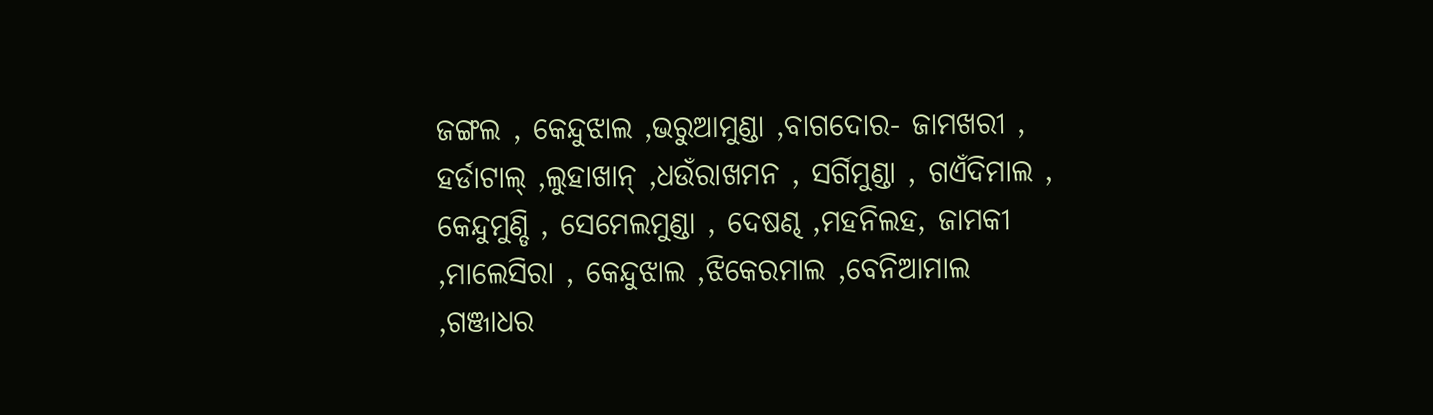ଜଙ୍ଗଲ , କେନ୍ଦୁଝାଲ ,ଭରୁଆମୁଣ୍ଡା ,ବାଗଦୋର- ଜାମଖରୀ , ହର୍ଡାଟାଲ୍ ,ଲୁହାଖାନ୍ ,ଧଉଁରାଖମନ , ସର୍ଗିମୁଣ୍ଡା , ଗଏଁଦିମାଲ , କେନ୍ଦୁମୁଣ୍ଡି , ସେମେଲମୁଣ୍ଡା , ଦେଷଣ୍ଢ ,ମହନିଲହ, ଜାମକୀ ,ମାଲେସିରା , କେନ୍ଦୁଝାଲ ,ଝିକେରମାଲ ,ବେନିଆମାଲ ,ଗଞ୍ଜାଧର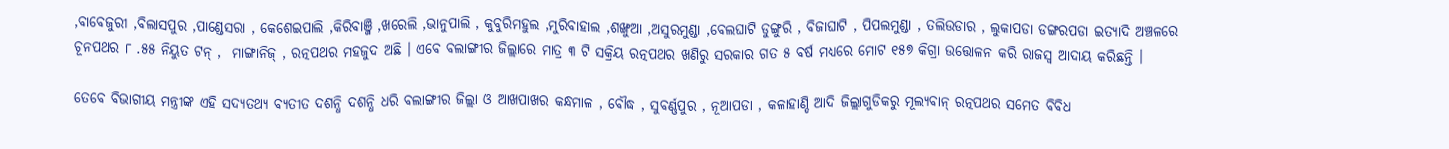,ବାବେଜୁରୀ ,ବିଲାସପୁର ,ପାଣ୍ଡେସରା , କେଶେଇପାଲି ,କିରିବାଞ୍ଜି ,ଖରେଲି ,ଭାନୁପାଲି , କୁବୁରିମହୁଲ ,ମୁରିବାହାଲ ,ଶଙ୍ଖୁଆ ,ଅସୁରମୁଣ୍ଡା ,ବେଲଘାଟି ଡୁଙ୍ଗୁରି , ବିଜାଘାଟି , ପିପଲମୁଣ୍ଡା , ତଲିଉଡାର , ଲୁକାପଡା ଡଙ୍ଗରପଡା ଇତ୍ୟାଦି ଅଞ୍ଚଳରେ ଚୂନପଥର ୮ .୫୫ ନିୟୁତ ଟନ୍ ,  ମାଙ୍ଗାନିଜ୍ , ରତ୍ନପଥର ମହଜୁଦ ଅଛି । ଏବେ ବଲାଙ୍ଗୀର ଜିଲ୍ଲାରେ ମାତ୍ର ୩ ଟି ସକ୍ରିୟ ରତ୍ନପଥର ଖଣିରୁ ସରକାର ଗତ ୫ ବର୍ଷ ମଧ୍ୟରେ ମୋଟ ୧୫୭ କିଗ୍ରା ଉତ୍ତୋଳନ କରି ରାଜସ୍ୱ ଆଦାୟ କରିଛନ୍ତି ।

ତେବେ ବିଭାଗୀୟ ମନ୍ତ୍ରୀଙ୍କ ଏହି ସଦ୍ୟତଥ୍ୟ ବ୍ୟତୀତ ଦଶନ୍ଧି ଦଶନ୍ଧି ଧରି ବଲାଙ୍ଗୀର ଜିଲ୍ଲା ଓ ଆଖପାଖର କନ୍ଧମାଳ , ବୌଦ୍ଧ , ସୁବର୍ଣ୍ଣପୁର , ନୂଆପଡା , କଳାହାଣ୍ଡି ଆଦି ଜିଲ୍ଲାଗୁଡିକରୁ ମୂଲ୍ୟବାନ୍ ରତ୍ନପଥର ସମେତ ବିବିଧ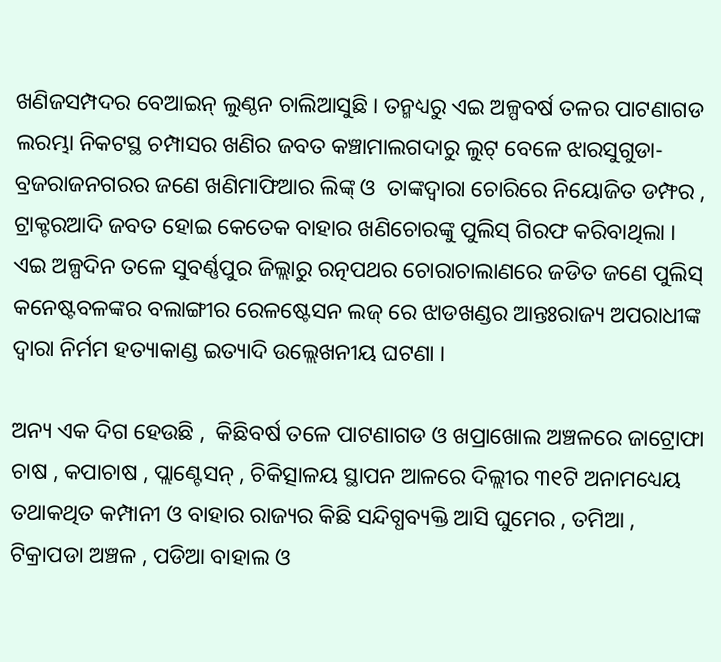ଖଣିଜସମ୍ପଦର ବେଆଇନ୍ ଲୁଣ୍ଠନ ଚାଲିଆସୁଛି । ତନ୍ମଧ୍ୟରୁ ଏଇ ଅଳ୍ପବର୍ଷ ତଳର ପାଟଣାଗଡ ଲରମ୍ଭା ନିକଟସ୍ଥ ଚମ୍ପାସର ଖଣିର ଜବତ କଞ୍ଚାମାଲଗଦାରୁ ଲୁଟ୍ ବେଳେ ଝାରସୁଗୁଡା- ବ୍ରଜରାଜନଗରର ଜଣେ ଖଣିମାଫିଆର ଲିଙ୍କ୍ ଓ  ତାଙ୍କଦ୍ବାରା ଚୋରିରେ ନିୟୋଜିତ ଡମ୍ଫର , ଟ୍ରାକ୍ଟରଆଦି ଜବତ ହୋଇ କେତେକ ବାହାର ଖଣିଚୋରଙ୍କୁ ପୁଲିସ୍ ଗିରଫ କରିବାଥିଲା ।  ଏଇ ଅଳ୍ପଦିନ ତଳେ ସୁବର୍ଣ୍ଣପୁର ଜିଲ୍ଲାରୁ ରତ୍ନପଥର ଚୋରାଚାଲାଣରେ ଜଡିତ ଜଣେ ପୁଲିସ୍ କନେଷ୍ଟବଳଙ୍କର ବଲାଙ୍ଗୀର ରେଳଷ୍ଟେସନ ଲଜ୍ ରେ ଝାଡଖଣ୍ଡର ଆନ୍ତଃରାଜ୍ୟ ଅପରାଧୀଙ୍କ ଦ୍ୱାରା ନିର୍ମମ ହତ୍ୟାକାଣ୍ଡ ଇତ୍ୟାଦି ଉଲ୍ଲେଖନୀୟ ଘଟଣା ।

ଅନ୍ୟ ଏକ ଦିଗ ହେଉଛି ,  କିଛିବର୍ଷ ତଳେ ପାଟଣାଗଡ ଓ ଖପ୍ରାଖୋଲ ଅଞ୍ଚଳରେ ଜାଟ୍ରୋଫା ଚାଷ , କପାଚାଷ , ପ୍ଲାଣ୍ଟେସନ୍ , ଚିକିତ୍ସାଳୟ ସ୍ଥାପନ ଆଳରେ ଦିଲ୍ଲୀର ୩୧ଟି ଅନାମଧ୍ୟେୟ ତଥାକଥିତ କମ୍ପାନୀ ଓ ବାହାର ରାଜ୍ୟର କିଛି ସନ୍ଦିଗ୍ଧବ୍ୟକ୍ତି ଆସି ଘୁମେର , ତମିଆ , ଟିକ୍ରାପଡା ଅଞ୍ଚଳ , ପଡିଆ ବାହାଲ ଓ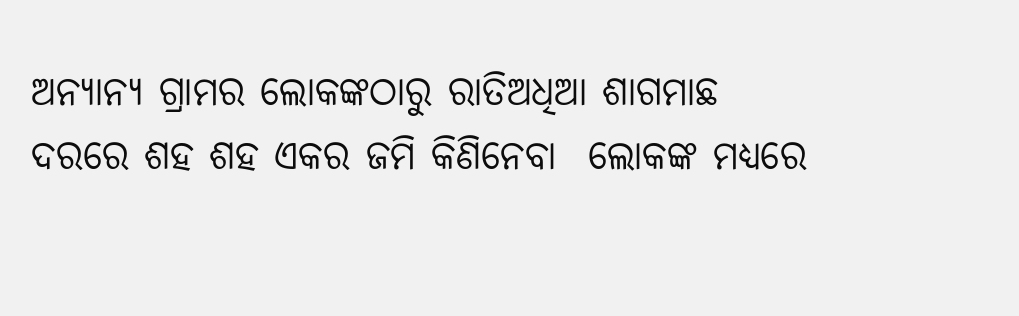ଅନ୍ୟାନ୍ୟ ଗ୍ରାମର ଲୋକଙ୍କଠାରୁ ରାତିଅଧିଆ ଶାଗମାଛ ଦରରେ ଶହ ଶହ ଏକର ଜମି କିଣିନେବା  ଲୋକଙ୍କ ମଧ୍ୟରେ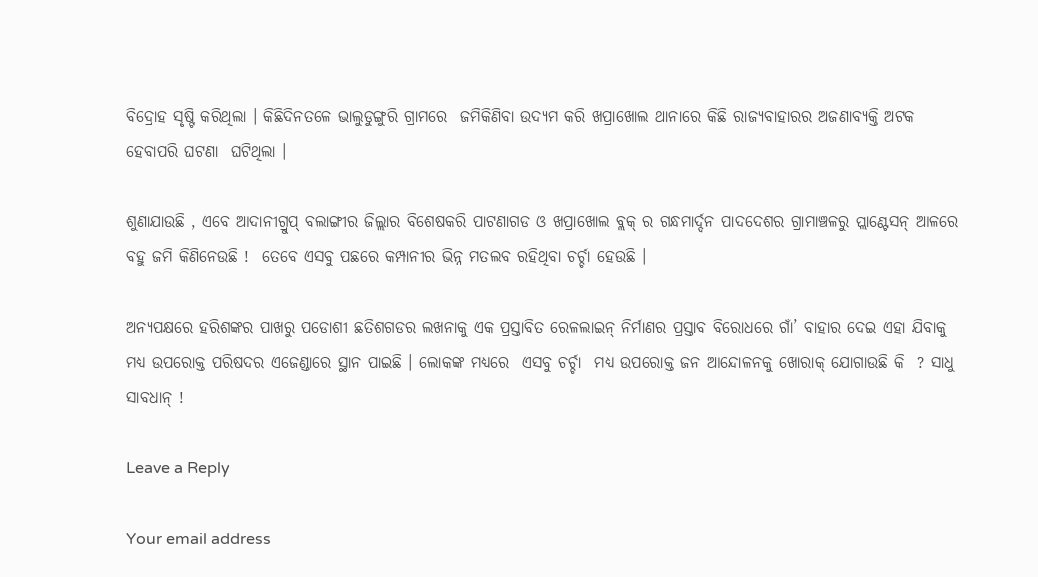ବିଦ୍ରୋହ ସୃଷ୍ଟି କରିଥିଲା । କିଛିଦିନତଳେ ଭାଲୁଡୁଙ୍ଗୁରି ଗ୍ରାମରେ  ଜମିକିଣିବା ଉଦ୍ୟମ କରି ଖପ୍ରାଖୋଲ ଥାନାରେ କିଛି ରାଜ୍ୟବାହାରର ଅଜଣାବ୍ୟକ୍ତି ଅଟକ ହେବାପରି ଘଟଣା  ଘଟିଥିଲା ।

ଶୁଣାଯାଉଛି , ଏବେ ଆଦାନୀଗ୍ରୁପ୍ ବଲାଙ୍ଗୀର ଜିଲ୍ଲାର ବିଶେଷକରି ପାଟଣାଗଡ ଓ ଖପ୍ରାଖୋଲ ବ୍ଲକ୍ ର ଗନ୍ଧମାର୍ଦ୍ଦନ ପାଦଦେଶର ଗ୍ରାମାଞ୍ଚଳରୁ ପ୍ଲାଣ୍ଟେସନ୍ ଆଳରେ ବହୁ ଜମି କିଣିନେଉଛି !  ତେବେ ଏସବୁ ପଛରେ କମ୍ପାନୀର ଭିନ୍ନ ମତଲବ ରହିଥିବା ଚର୍ଚ୍ଚା ହେଉଛି ।

ଅନ୍ୟପକ୍ଷରେ ହରିଶଙ୍କର ପାଖରୁ ପଡୋଶୀ ଛତିଶଗଡର ଲଖନାକୁ ଏକ ପ୍ରସ୍ତାବିତ ରେଳଲାଇନ୍ ନିର୍ମାଣର ପ୍ରସ୍ତାବ ବିରୋଧରେ ଗାଁ’ ବାହାର ଦେଇ ଏହା ଯିବାକୁ ମଧ୍ୟ ଉପରୋକ୍ତ ପରିଷଦର ଏଜେଣ୍ଡାରେ ସ୍ଥାନ ପାଇଛି । ଲୋକଙ୍କ ମଧ୍ୟରେ  ଏସବୁ ଚର୍ଚ୍ଚା  ମଧ୍ୟ ଉପରୋକ୍ତ ଜନ ଆନ୍ଦୋଳନକୁ ଖୋରାକ୍ ଯୋଗାଉଛି କି  ? ସାଧୁ ସାବଧାନ୍ !

Leave a Reply

Your email address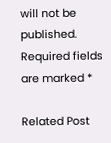will not be published. Required fields are marked *

Related Post